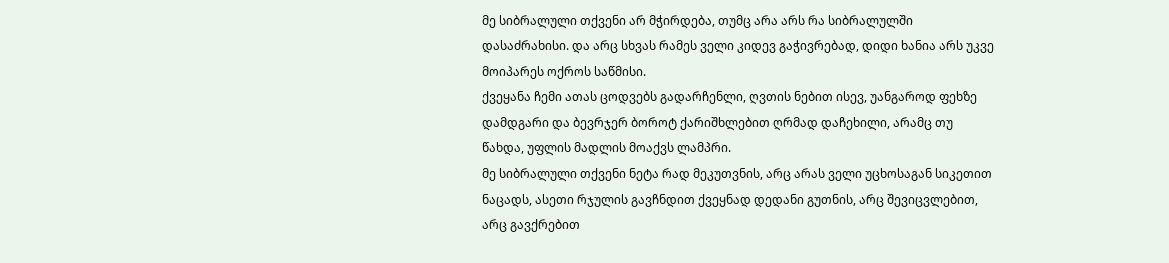მე სიბრალული თქვენი არ მჭირდება, თუმც არა არს რა სიბრალულში დასაძრახისი. და არც სხვას რამეს ველი კიდევ გაჭივრებად, დიდი ხანია არს უკვე მოიპარეს ოქროს საწმისი.
ქვეყანა ჩემი ათას ცოდვებს გადარჩენლი, ღვთის ნებით ისევ, უანგაროდ ფეხზე დამდგარი და ბევრჯერ ბოროტ ქარიშხლებით ღრმად დაჩეხილი, არამც თუ წახდა, უფლის მადლის მოაქვს ლამპრი.
მე სიბრალული თქვენი ნეტა რად მეკუთვნის, არც არას ველი უცხოსაგან სიკეთით ნაცადს, ასეთი რჯულის გავჩნდით ქვეყნად დედანი გუთნის, არც შევიცვლებით, არც გავქრებით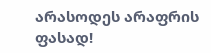არასოდეს არაფრის ფასად!